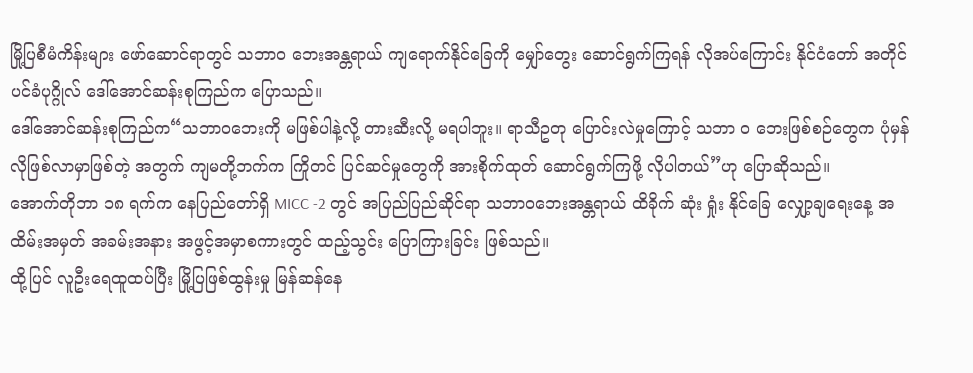မြို့ပြစီမံကိန်းများ ဖော်ဆောင်ရာတွင် သဘာဝ ဘေးအန္တရာယ် ကျရောက်နိုင်ခြေကို မျှော်တွေး ဆောင်ရွက်ကြရန် လိုအပ်ကြောင်း နိုင်ငံတော် အတိုင်ပင်ခံပုဂ္ဂိုလ် ဒေါ်အောင်ဆန်းစုကြည်က ပြောသည်။
ဒေါ်အောင်ဆန်းစုကြည်က“သဘာဝဘေးကို မဖြစ်ပါနဲ့လို့ တားဆီးလို့ မရပါဘူး။ ရာသီဥတု ပြောင်းလဲမှုကြောင့် သဘာ ဝ ဘေးဖြစ်စဉ်တွေက ပုံမှန်လိုဖြစ်လာမှာဖြစ်တဲ့ အတွက် ကျမတို့ဘက်က ကြိုတင် ပြင်ဆင်မှုတွေကို အားစိုက်ထုတ် ဆောင်ရွက်ကြဖို့ လိုပါတယ်”ဟု ပြောဆိုသည်။
အောက်တိုဘာ ၁၈ ရက်က နေပြည်တော်ရှိ MICC -2 တွင် အပြည်ပြည်ဆိုင်ရာ သဘာဝဘေးအန္တရာယ် ထိခိုက် ဆုံး ရှုံး နိုင်ခြေ လျှော့ချရေးနေ့ အထိမ်းအမှတ် အခမ်းအနား အဖွင့်အမှာစကားတွင် ထည့်သွင်း ပြောကြားခြင်း ဖြစ်သည်။
ထို့ပြင် လူဦးရေထူထပ်ပြီး မြို့ပြဖြစ်ထွန်းမှု မြန်ဆန်နေ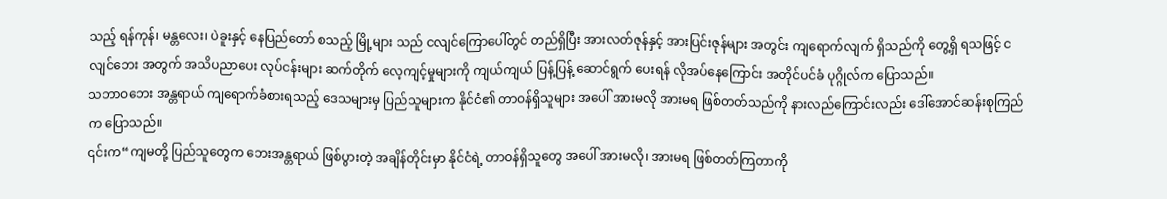သည့် ရန်ကုန်၊ မန္တလေး၊ ပဲခူးနှင့် နေပြည်တော် စသည့် မြို့များ သည် ငလျင်ကြောပေါ်တွင် တည်ရှိပြီး အားလတ်ဇုန်နှင့် အားပြင်းဇုန်များ အတွင်း ကျရောက်လျက် ရှိသည်ကို တွေ့ရှိ ရသဖြင့် ငလျင်ဘေး အတွက် အသိပညာပေး လုပ်ငန်းများ ဆက်တိုက် လေ့ကျင့်မှုများကို ကျယ်ကျယ် ပြန့်ပြန့် ဆောင်ရွက် ပေးရန် လိုအပ်နေကြောင်း အတိုင်ပင်ခံ ပုဂ္ဂိုလ်က ပြောသည်။
သဘာဝဘေး အန္တရာယ် ကျရောက်ခံစားရသည့် ဒေသများမှ ပြည်သူများက နိုင်ငံ၏ တာဝန်ရှိသူများ အပေါ် အားမလို အားမရ ဖြစ်တတ်သည်ကို နားလည်ကြောင်းလည်း ဒေါ်အောင်ဆန်းစုကြည်က ပြောသည်။
၎င်းက“ကျမတို့ ပြည်သူတွေက ဘေးအန္တရာယ် ဖြစ်ပွားတဲ့ အချိန်တိုင်းမှာ နိုင်ငံရဲ့ တာဝန်ရှိသူတွေ အပေါ် အားမလို၊ အားမရ ဖြစ်တတ်ကြတာကို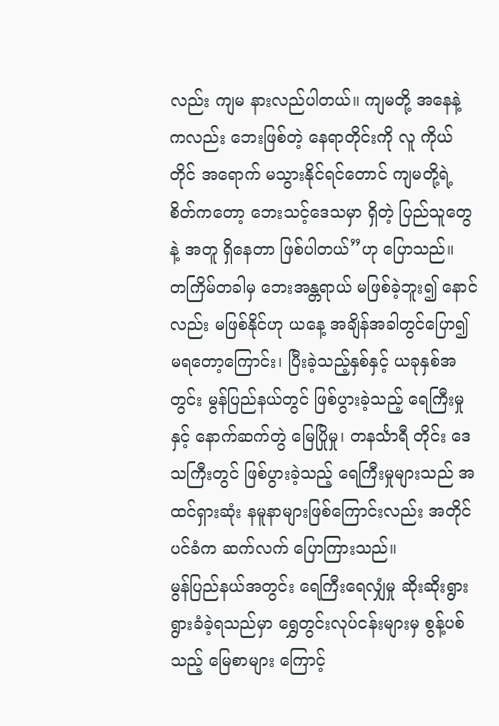လည်း ကျမ နားလည်ပါတယ်။ ကျမတို့ အနေနဲ့ကလည်း ဘေးဖြစ်တဲ့ နေရာတိုင်းကို လူ ကိုယ်တိုင် အရောက် မသွားနိုင်ရင်တောင် ကျမတို့ရဲ့ စိတ်ကတော့ ဘေးသင့်ဒေသမှာ ရှိတဲ့ ပြည်သူတွေနဲ့ အတူ ရှိနေတာ ဖြစ်ပါတယ်”ဟု ပြောသည်။
တကြိမ်တခါမှ ဘေးအန္တရာယ် မဖြစ်ခဲ့ဘူး၍ နောင်လည်း မဖြစ်နိုင်ဟု ယနေ့ အချိန်အခါတွင်ပြော၍ မရတော့ကြောင်း၊ ပြီးခဲ့သည့်နှစ်နှင့် ယခုနှစ်အတွင်း မွန်ပြည်နယ်တွင် ဖြစ်ပွားခဲ့သည့် ရေကြီးမှုနှင့် နောက်ဆက်တွဲ မြေပြိုမှု၊ တနင်္သာရီ တိုင်း ဒေသကြီးတွင် ဖြစ်ပွားခဲ့သည့် ရေကြီးမှုများသည် အထင်ရှားဆုံး နမူနာများဖြစ်ကြောင်းလည်း အတိုင်ပင်ခံက ဆက်လက် ပြောကြားသည်။
မွန်ပြည်နယ်အတွင်း ရေကြီးရေလျှံမှု ဆိုးဆိုးရွားရွားခံခဲ့ရသည်မှာ ရွှေတွင်းလုပ်ငန်းများမှ စွန့်ပစ်သည့် မြေစာများ ကြောင့်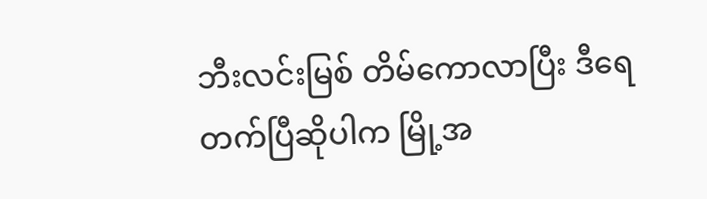ဘီးလင်းမြစ် တိမ်ကောလာပြီး ဒီရေတက်ပြီဆိုပါက မြို့အ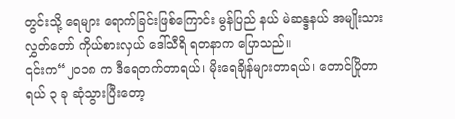တွင်းသို့ ရေများ ရောက်ခြင်းဖြစ်ကြောင်း မွန်ပြည် နယ် မဲဆန္ဒနယ် အမျိုးသား လွှတ်တော် ကိုယ်စားလှယ် ဒေါ်သီရိ ရတနာက ပြောသည်။
၎င်းက“၂၀၁၈ က ဒီရေတက်တာရယ်၊ မိုးရေချိန်များတာရယ်၊ တောင်ပြိုတာရယ် ၃ ခု ဆုံသွားပြီးတော့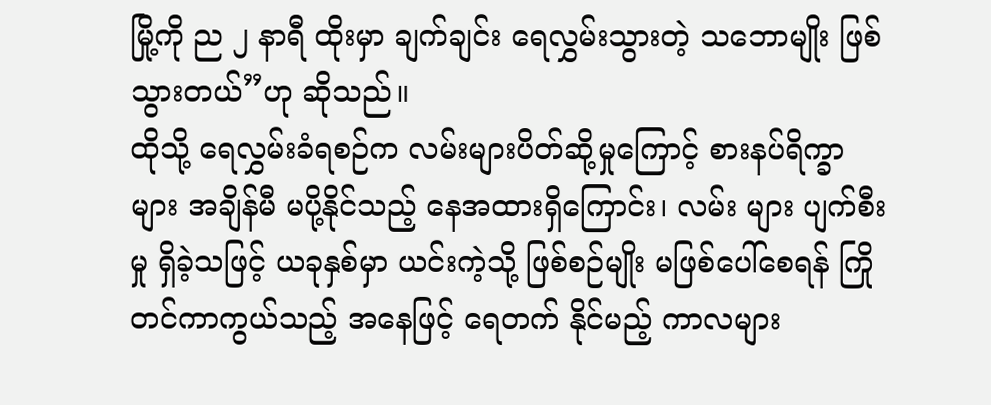မြို့ကို ည ၂ နာရီ ထိုးမှာ ချက်ချင်း ရေလွှမ်းသွားတဲ့ သဘောမျိုး ဖြစ်သွားတယ်”ဟု ဆိုသည်။
ထိုသို့ ရေလွှမ်းခံရစဉ်က လမ်းများပိတ်ဆို့မှုကြောင့် စားနပ်ရိက္ခာများ အချိန်မီ မပို့နိုင်သည့် နေအထားရှိကြောင်း၊ လမ်း များ ပျက်စီးမှု ရှိခဲ့သဖြင့် ယခုနှစ်မှာ ယင်းကဲ့သို့ ဖြစ်စဉ်မျိုး မဖြစ်ပေါ်စေရန် ကြိုတင်ကာကွယ်သည့် အနေဖြင့် ရေတက် နိုင်မည့် ကာလများ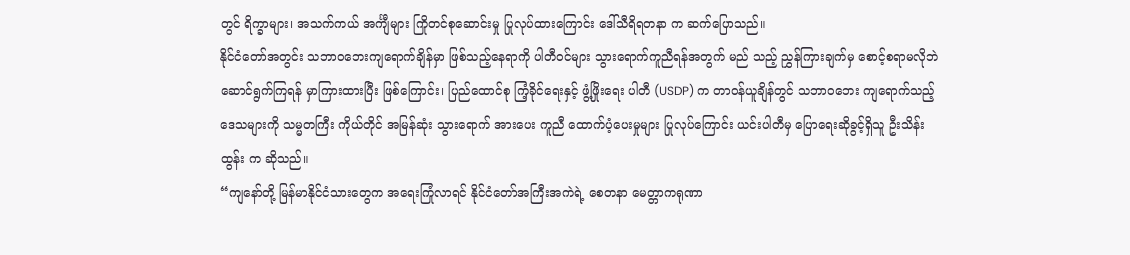တွင် ရိက္ခာများ၊ အသက်ကယ် အင်္ကျီများ ကြိုတင်စုဆောင်းမှု ပြုလုပ်ထားကြောင်း ဒေါ်သီရိရတနာ က ဆက်ပြောသည်။
နိုင်ငံတော်အတွင်း သဘာဝဘေးကျရောက်ချိန်မှာ ဖြစ်သည့်နေရာကို ပါတီဝင်များ သွားရောက်ကူညီရန်အတွက် မည် သည့် ညွှန်ကြားချက်မှ စောင့်စရာမလိုဘဲ ဆောင်ရွက်ကြရန် မှာကြားထားပြီး ဖြစ်ကြောင်း၊ ပြည်ထောင်စု ကြံ့ခိုင်ရေးနှင့် ဖွံ့ဖြိုးရေး ပါတီ (USDP) က တာဝန်ယူချိန်တွင် သဘာဝဘေး ကျရောက်သည့် ဒေသများကို သမ္မတကြီး ကိုယ်တိုင် အမြန်ဆုံး သွားရောက် အားပေး ကူညီ ထောက်ပံ့ပေးမှုများ ပြုလုပ်ကြောင်း ယင်းပါတီမှ ပြောရေးဆိုခွင့်ရှိသူ ဦးသိန်း ထွန်း က ဆိုသည်။
“ကျနော်တို့ မြန်မာနိုင်ငံသားတွေက အရေးကြုံလာရင် နိုင်ငံတော်အကြီးအကဲရဲ့ စေတနာ မေတ္တာကရုဏာ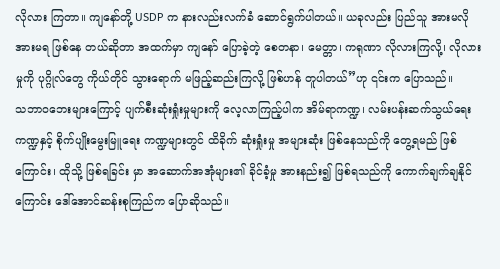လိုလား ကြတာ။ ကျနော်တို့ USDP က နားလည်းလက်ခံ ဆောင်ရွက်ပါတယ်။ ယခုလည်း ပြည်သူ အားမလို အားမရ ဖြစ်နေ တယ်ဆိုတာ အထက်မှာ ကျနော် ပြောခဲ့တဲ့ စေတနာ၊ မေတ္တာ၊ ကရုဏာ လိုလားကြလို့၊ လိုလားမှုကို ပုဂ္ဂိုလ်တွေ ကိုယ်တိုင် သွားရောက် မဖြည့်ဆည်းကြလို့ ဖြစ်ဟန် တူပါတယ်”ဟု ၎င်းက ပြောသည်။
သဘာဝဘေးများကြောင့် ပျက်စီးဆုံးရှုံးမှုများကို လေ့လာကြည့်ပါက အိမ်ရာကဏ္ဍ၊ လမ်းပန်းဆက်သွယ်ရေး ကဏ္ဍနှင့် စိုက်ပျိုးမွေးမြူရေး ကဏ္ဍများတွင် ထိခိုက် ဆုံးရှုံးမှု အများဆုံး ဖြစ်နေသည်ကို တွေ့ရမည် ဖြစ်ကြောင်း၊ ထိုသို့ ဖြစ်ရခြင်း မှာ အဆောက်အအုံများ၏ ခိုင်ခံ့မှု အားနည်း၍ ဖြစ်ရသည်ကို ကောက်ချက်ချနိုင်ကြောင်း ဒေါ်အောင်ဆန်းစုကြည်က ပြောဆိုသည်။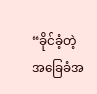“ခိုင်ခံ့တဲ့ အခြေခံအ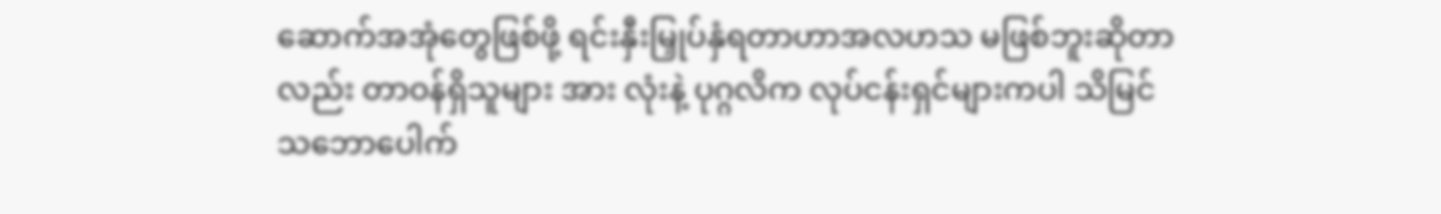ဆောက်အအုံတွေဖြစ်ဖို့ ရင်းနှီးမြှုပ်နှံရတာဟာအလဟသ မဖြစ်ဘူးဆိုတာလည်း တာဝန်ရှိသူများ အား လုံးနဲ့ ပုဂ္ဂလိက လုပ်ငန်းရှင်များကပါ သိမြင် သဘောပေါက်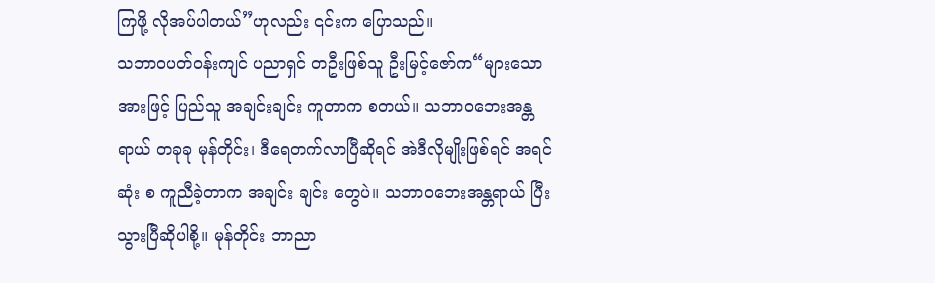ကြဖို့ လိုအပ်ပါတယ်”ဟုလည်း ၎င်းက ပြောသည်။
သဘာဝပတ်ဝန်းကျင် ပညာရှင် တဦးဖြစ်သူ ဦးမြင့်ဇော်က“များသောအားဖြင့် ပြည်သူ အချင်းချင်း ကူတာက စတယ်။ သဘာဝဘေးအန္တရာယ် တခုခု မုန်တိုင်း၊ ဒီရေတက်လာပြီဆိုရင် အဲဒီလိုမျိုးဖြစ်ရင် အရင်ဆုံး စ ကူညီခဲ့တာက အချင်း ချင်း တွေပဲ။ သဘာဝဘေးအန္တရာယ် ပြီးသွားပြီဆိုပါစို့။ မုန်တိုင်း ဘာညာ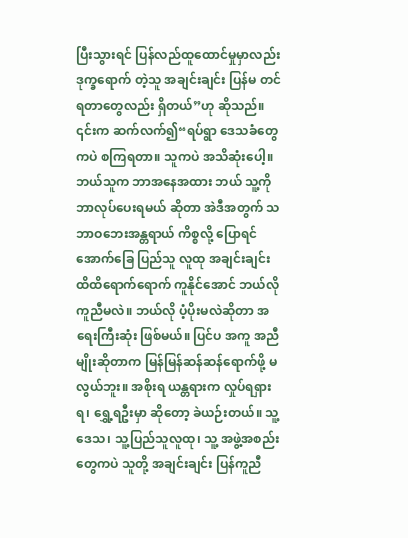ပြီးသွားရင် ပြန်လည်ထူထောင်မှုမှာလည်း ဒုက္ခရောက် တဲ့သူ အချင်းချင်း ပြန်မ တင်ရတာတွေလည်း ရှိတယ်”ဟု ဆိုသည်။
၎င်းက ဆက်လက်၍“ရပ်ရွာ ဒေသခံတွေကပဲ စကြရတာ။ သူကပဲ အသိဆုံးပေါ့။ ဘယ်သူက ဘာအနေအထား ဘယ် သူ့ကို ဘာလုပ်ပေးရမယ် ဆိုတာ အဲဒီအတွက် သဘာဝဘေးအန္တရာယ် ကိစ္စလို့ ပြောရင် အောက်ခြေ ပြည်သူ လူထု အချင်းချင်း ထိထိရောက်ရောက် ကူနိုင်အောင် ဘယ်လိုကူညီမလဲ။ ဘယ်လို ပံ့ပိုးမလဲဆိုတာ အရေးကြီးဆုံး ဖြစ်မယ်။ ပြင်ပ အကူ အညီမျိုးဆိုတာက မြန်မြန်ဆန်ဆန်ရောက်ဖို့ မလွယ်ဘူး။ အစိုးရ ယန္တရားက လှုပ်ရရှားရ၊ ရွှေ့ရဦးမှာ ဆိုတော့ ခဲယဉ်းတယ်။ သူ့ဒေသ၊ သူ့ပြည်သူလူထု၊ သူ့ အဖွဲ့အစည်းတွေကပဲ သူတို့ အချင်းချင်း ပြန်ကူညီ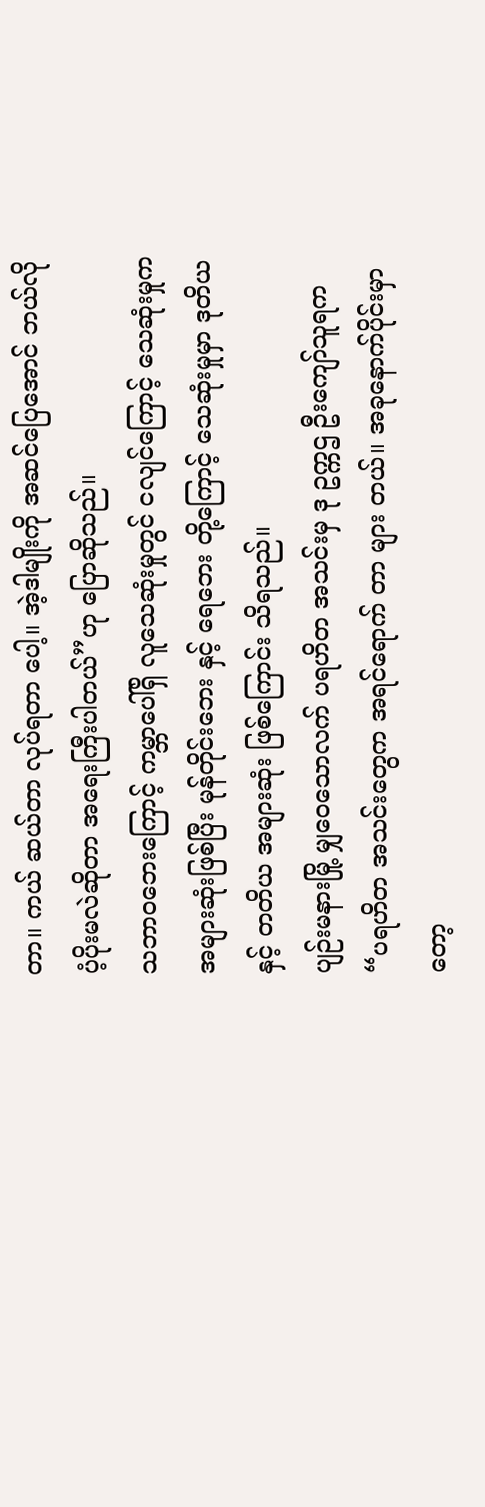တာ။ ကယ် ဆယ်တာ လုပ်ရတာ ပေါ့။ အဲ့ဒါမျိုးကို အဆင်ပြေအောင် ဘယ်လို ပံ့ပိုးမလဲဆိုတာ အရေးကြီးပါတယ်”ဟု ပြောဆိုသည်။
သဘာဝဘေးကြောင့် ကမ္ဘာပေါ်ရှိ လူသေဆုံးမှုတွင် ငလျင်ကြောင့် သေဆုံးမှုက အများဆုံးဖြစ်ပြီး မုန်တိုင်းဘေး နှင့် ရေဘေး တို့ကြောင့် သေဆုံးမှုမှာ ဒုတိယနှင့် တတိယ အများဆုံး ဖြစ်ကြောင်း သိရသည်။
ပျဉ်းမနားမြို့ မျှဝေသောလက် ပရဟိတ အသင်းမှ ဒု ဥက္ကဌ ဦးကျော်သူရက“ပရဟိတ အသင်းတွေက အရင်ရောက် တာ များ တယ်။ အခုနောက်ပိုင်းမှာတော့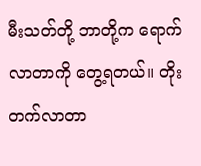မီးသတ်တို့ ဘာတို့က ရောက်လာတာကို တွေ့ရတယ်။ တိုးတက်လာတာ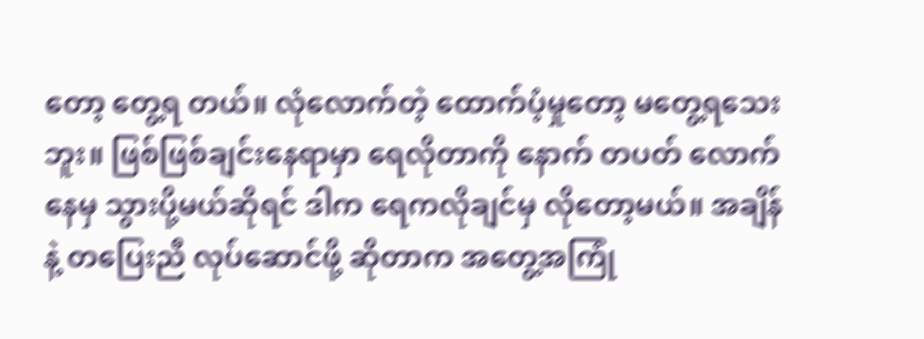တော့ တွေ့ရ တယ်။ လုံလောက်တဲ့ ထောက်ပံ့မှုတော့ မတွေ့ရသေးဘူး။ ဖြစ်ဖြစ်ချင်းနေရာမှာ ရေလိုတာကို နောက် တပတ် လောက်နေမှ သွားပို့မယ်ဆိုရင် ဒါက ရေကလိုချင်မှ လိုတော့မယ်။ အချိန်နဲ့ တပြေးညီ လုပ်ဆောင်ဖို့ ဆိုတာက အတွေ့အကြုံ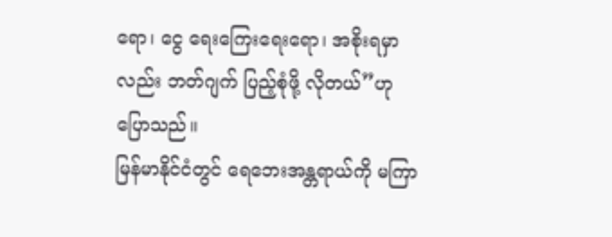ရော၊ ငွေ ရေးကြေးရေးရော၊ အစိုးရမှာလည်း ဘတ်ဂျက် ပြည့်စုံဖို့ လိုတယ်”ဟု ပြောသည်။
မြန်မာနိုင်ငံတွင် ရေဘေးအန္တရာယ်ကို မကြာ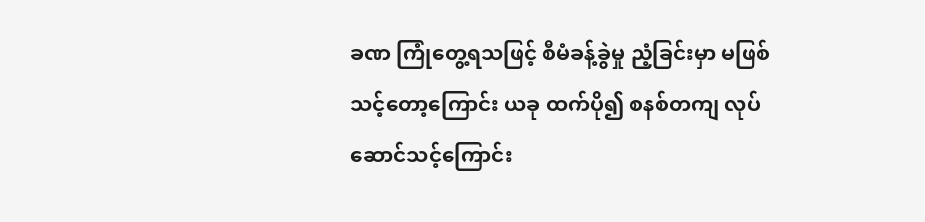ခဏ ကြုံတွေ့ရသဖြင့် စီမံခန့်ခွဲမှု ညံ့ခြင်းမှာ မဖြစ်သင့်တော့ကြောင်း ယခု ထက်ပို၍ စနစ်တကျ လုပ်ဆောင်သင့်ကြောင်း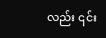လည်း ၎င်း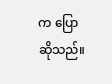က ပြောဆိုသည်။